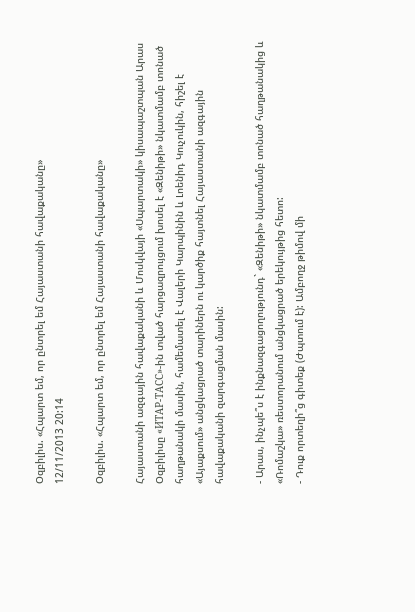Օզբիլիս. «Հպարտ եմ, որ ընտրել եմ Հայաստանի հավաքականը»
12/11/2013 20:14

Օզբիլիս. «Հպարտ եմ, որ ընտրել եմ Հայաստանի հավաքականը»

Հայաստանի ազգային հավաքականի և Մոսկվայի «Սպարտակի» կիսապաշտպան Արաս Օզբիլիսը «ИТАР-ТАСС»-ին տված հարցազրույցում խոսել է «Զենիթի» նկատմամբ տոնած հաղթանակի մասին, համեմատել է Վալերի Կարպինին և Լոենիդ Կուչուկին, հիշել է «Այաքսում» անցկացրած տարիներն ու կարծիք հայտնել Հայաստանի ազգային հավաքականի զարգացման մասին:

- Արաս, ինչպե՞ս է ինքնազգացողությունդ` «Զենիթի» նկատմամբ տոնած հաղթանակից և «Ռոմաշկա» ռեստորանում անցկացրած երեկույթից հետո:
- Դուք որտեղի՞ց գիտեք (Ժպտում է): Ամբողջ թիմով մի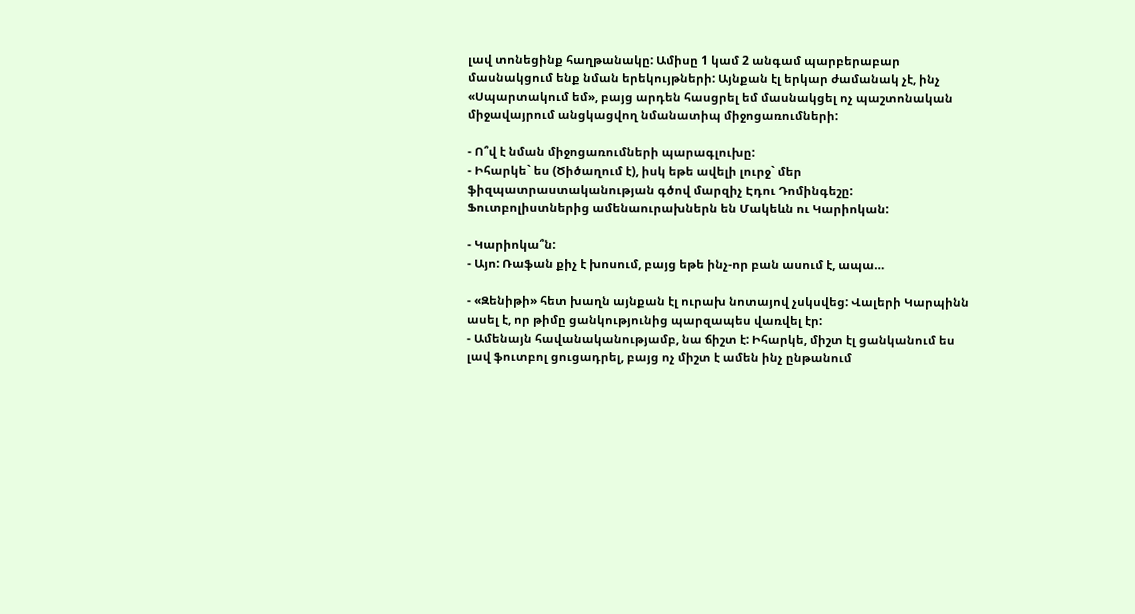լավ տոնեցինք հաղթանակը: Ամիսը 1 կամ 2 անգամ պարբերաբար մասնակցում ենք նման երեկույթների: Այնքան էլ երկար ժամանակ չէ, ինչ «Սպարտակում եմ», բայց արդեն հասցրել եմ մասնակցել ոչ պաշտոնական միջավայրում անցկացվող նմանատիպ միջոցառումների:

- Ո՞վ է նման միջոցառումների պարագլուխը:
- Իհարկե` ես (Ծիծաղում է), իսկ եթե ավելի լուրջ` մեր ֆիզպատրաստականության գծով մարզիչ Էդու Դոմինգեշը: Ֆուտբոլիստներից ամենաուրախներն են Մակեևն ու Կարիոկան:

- Կարիոկա՞ն:
- Այո: Ռաֆան քիչ է խոսում, բայց եթե ինչ-որ բան ասում է, ապա…

- «Զենիթի» հետ խաղն այնքան էլ ուրախ նոտայով չսկսվեց: Վալերի Կարպինն ասել է, որ թիմը ցանկությունից պարզապես վառվել էր:
- Ամենայն հավանականությամբ, նա ճիշտ է: Իհարկե, միշտ էլ ցանկանում ես լավ ֆուտբոլ ցուցադրել, բայց ոչ միշտ է ամեն ինչ ընթանում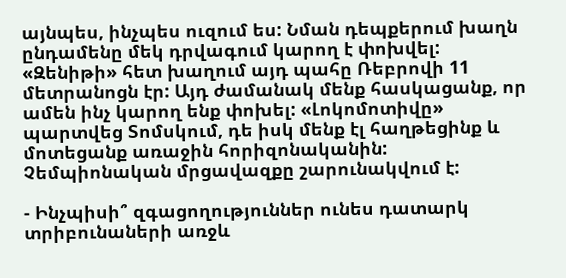այնպես, ինչպես ուզում ես: Նման դեպքերում խաղն ընդամենը մեկ դրվագում կարող է փոխվել: «Զենիթի» հետ խաղում այդ պահը Ռեբրովի 11 մետրանոցն էր: Այդ ժամանակ մենք հասկացանք, որ ամեն ինչ կարող ենք փոխել: «Լոկոմոտիվը» պարտվեց Տոմսկում, դե իսկ մենք էլ հաղթեցինք և մոտեցանք առաջին հորիզոնականին: Չեմպիոնական մրցավազքը շարունակվում է:

- Ինչպիսի՞ զգացողություններ ունես դատարկ տրիբունաների առջև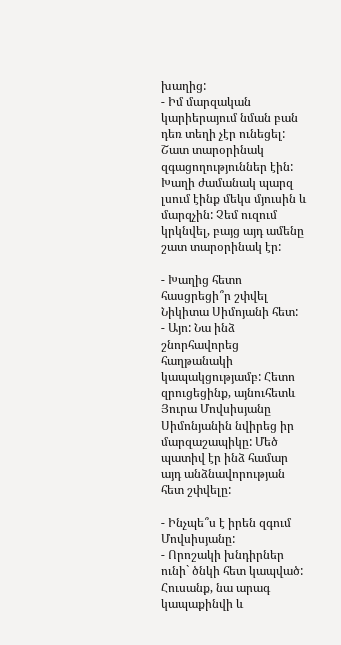խաղից:
- Իմ մարզական կարիերայում նման բան դեռ տեղի չէր ունեցել: Շատ տարօրինակ զգացողություններ էին: Խաղի ժամանակ պարզ լսում էինք մեկս մյուսին և մարզչին: Չեմ ուզում կրկնվել, բայց այդ ամենը շատ տարօրինակ էր:

- Խաղից հետո հասցրեցի՞ր շփվել Նիկիտա Սիմոյանի հետ:
- Այո: Նա ինձ շնորհավորեց հաղթանակի կապակցությամբ: Հետո զրուցեցինք, այնուհետև Յուրա Մովսիսյանը Սիմոնյանին նվիրեց իր մարզաշապիկը: Մեծ պատիվ էր ինձ համար այդ անձնավորության հետ շփվելը:

- Ինչպե՞ս է իրեն զգում Մովսիսյանը:
- Որոշակի խնդիրներ ունի` ծնկի հետ կապված: Հուսանք, նա արագ կապաքինվի և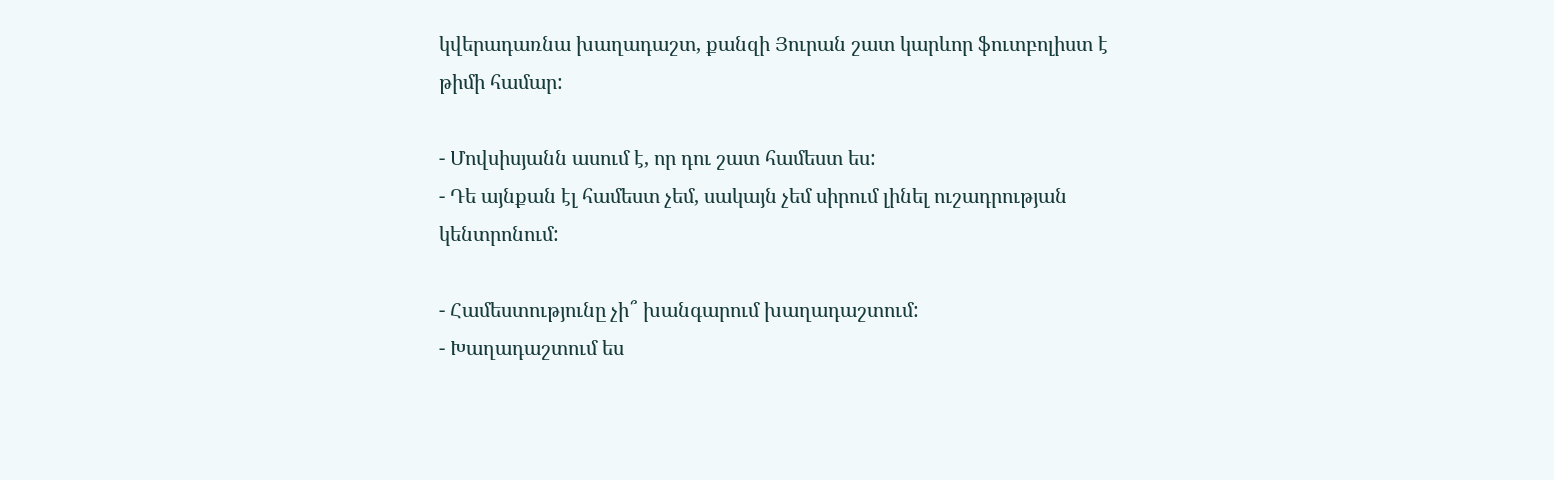կվերադառնա խաղադաշտ, քանզի Յուրան շատ կարևոր ֆուտբոլիստ է թիմի համար:

- Մովսիսյանն ասում է, որ դու շատ համեստ ես:
- Դե այնքան էլ համեստ չեմ, սակայն չեմ սիրում լինել ուշադրության կենտրոնում:

- Համեստությունը չի՞ խանգարում խաղադաշտում:
- Խաղադաշտում ես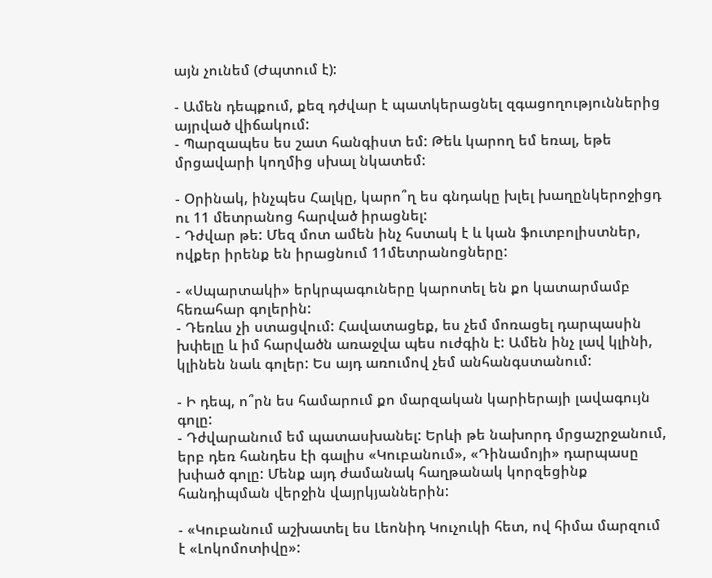այն չունեմ (Ժպտում է):

- Ամեն դեպքում, քեզ դժվար է պատկերացնել զգացողություններից այրված վիճակում:
- Պարզապես ես շատ հանգիստ եմ: Թեև կարող եմ եռալ, եթե մրցավարի կողմից սխալ նկատեմ:

- Օրինակ, ինչպես Հալկը, կարո՞ղ ես գնդակը խլել խաղընկերոջիցդ ու 11 մետրանոց հարված իրացնել:
- Դժվար թե: Մեզ մոտ ամեն ինչ հստակ է և կան ֆուտբոլիստներ, ովքեր իրենք են իրացնում 11մետրանոցները:

- «Սպարտակի» երկրպագուները կարոտել են քո կատարմամբ հեռահար գոլերին:
- Դեռևս չի ստացվում: Հավատացեք, ես չեմ մոռացել դարպասին խփելը և իմ հարվածն առաջվա պես ուժգին է: Ամեն ինչ լավ կլինի, կլինեն նաև գոլեր: Ես այդ առումով չեմ անհանգստանում:

- Ի դեպ, ո՞րն ես համարում քո մարզական կարիերայի լավագույն գոլը:
- Դժվարանում եմ պատասխանել: Երևի թե նախորդ մրցաշրջանում, երբ դեռ հանդես էի գալիս «Կուբանում», «Դինամոյի» դարպասը խփած գոլը: Մենք այդ ժամանակ հաղթանակ կորզեցինք հանդիպման վերջին վայրկյաններին:

- «Կուբանում աշխատել ես Լեոնիդ Կուչուկի հետ, ով հիմա մարզում է «Լոկոմոտիվը»: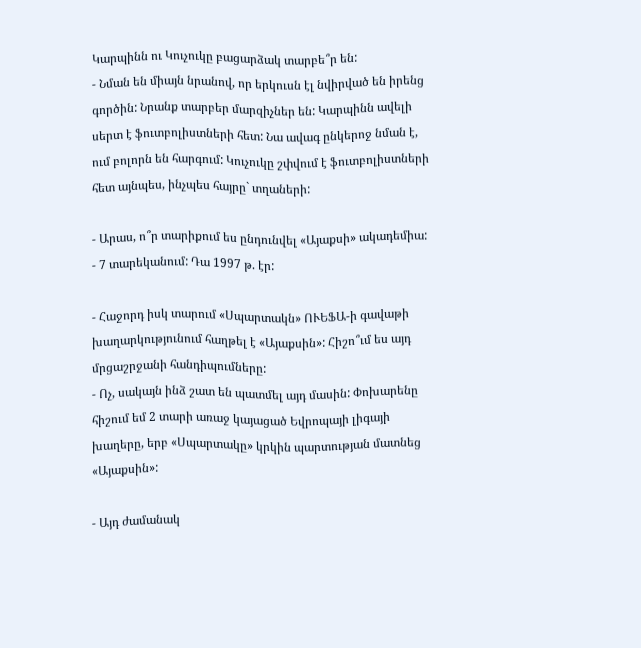Կարպինն ու Կուչուկը բացարձակ տարբե՞ր են:
- Նման են միայն նրանով, որ երկուսն էլ նվիրված են իրենց գործին: Նրանք տարբեր մարզիչներ են: Կարպինն ավելի սերտ է ֆուտբոլիստների հետ: Նա ավագ ընկերոջ նման է, ում բոլորն են հարգում: Կուչուկը շփվում է ֆուտբոլիստների հետ այնպես, ինչպես հայրը` տղաների:

- Արաս, ո՞ր տարիքում ես ընդունվել «Այաքսի» ակադեմիա:
- 7 տարեկանում: Դա 1997 թ. էր:

- Հաջորդ իսկ տարում «Սպարտակն» ՈՒԵՖԱ-ի գավաթի խաղարկությունում հաղթել է «Այաքսին»: Հիշո՞ւմ ես այդ մրցաշրջանի հանդիպումները:
- Ոչ, սակայն ինձ շատ են պատմել այդ մասին: Փոխարենը հիշում եմ 2 տարի առաջ կայացած Եվրոպայի լիգայի խաղերը, երբ «Սպարտակը» կրկին պարտության մատնեց «Այաքսին»:

- Այդ ժամանակ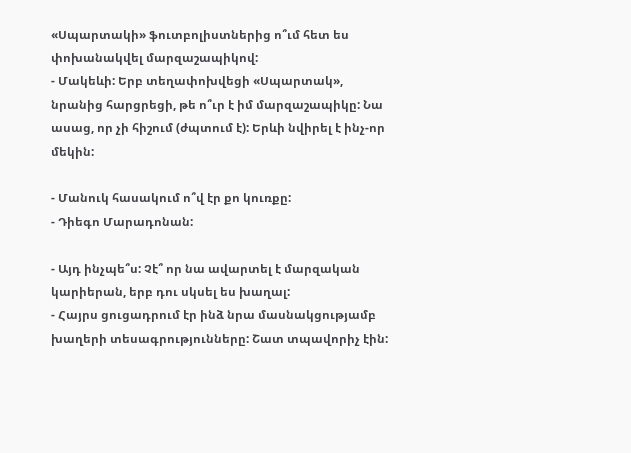«Սպարտակի» ֆուտբոլիստներից ո՞ւմ հետ ես փոխանակվել մարզաշապիկով:
- Մակեևի: Երբ տեղափոխվեցի «Սպարտակ», նրանից հարցրեցի, թե ո՞ւր է իմ մարզաշապիկը: Նա ասաց, որ չի հիշում (ժպտում է): Երևի նվիրել է ինչ-որ մեկին:

- Մանուկ հասակում ո՞վ էր քո կուռքը:
- Դիեգո Մարադոնան:

- Այդ ինչպե՞ս: Չէ՞ որ նա ավարտել է մարզական կարիերան, երբ դու սկսել ես խաղալ:
- Հայրս ցուցադրում էր ինձ նրա մասնակցությամբ խաղերի տեսագրությունները: Շատ տպավորիչ էին: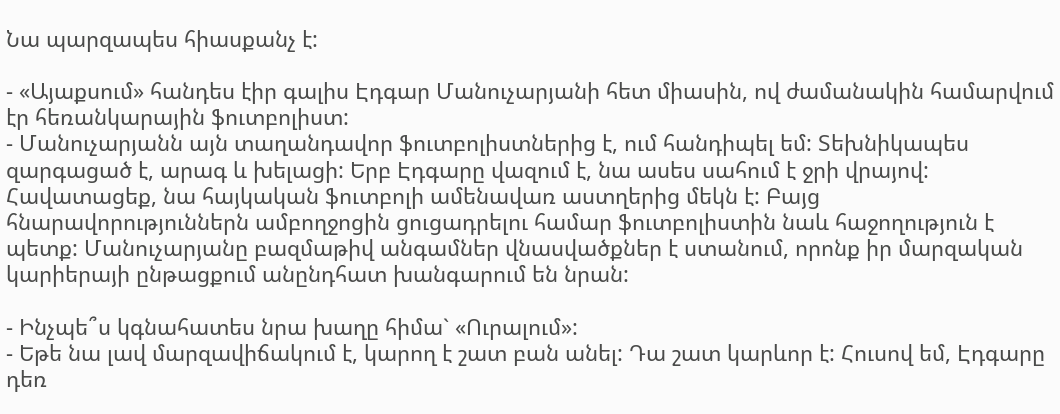Նա պարզապես հիասքանչ է:

- «Այաքսում» հանդես էիր գալիս Էդգար Մանուչարյանի հետ միասին, ով ժամանակին համարվում էր հեռանկարային ֆուտբոլիստ:
- Մանուչարյանն այն տաղանդավոր ֆուտբոլիստներից է, ում հանդիպել եմ: Տեխնիկապես զարգացած է, արագ և խելացի: Երբ Էդգարը վազում է, նա ասես սահում է ջրի վրայով: Հավատացեք, նա հայկական ֆուտբոլի ամենավառ աստղերից մեկն է: Բայց հնարավորություններն ամբողջոցին ցուցադրելու համար ֆուտբոլիստին նաև հաջողություն է պետք: Մանուչարյանը բազմաթիվ անգամներ վնասվածքներ է ստանում, որոնք իր մարզական կարիերայի ընթացքում անընդհատ խանգարում են նրան:

- Ինչպե՞ս կգնահատես նրա խաղը հիմա` «Ուրալում»:
- Եթե նա լավ մարզավիճակում է, կարող է շատ բան անել: Դա շատ կարևոր է: Հուսով եմ, Էդգարը դեռ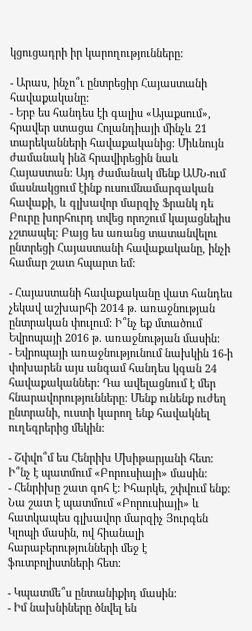կցուցադրի իր կարողությունները:

- Արաս, ինչո՞ւ ընտրեցիր Հայաստանի հավաքականը:
- Երբ ես հանդես էի գալիս «Այաքսում», հրավեր ստացա Հոլանդիայի մինչև 21 տարեկանների հավաքականից: Միևնույն ժամանակ ինձ հրավիրեցին նաև Հայաստան: Այդ ժամանակ մենք ԱՄՆ-ում մասնակցում էինք ուսումնամարզական հավաքի, և գլխավոր մարզիչ Ֆրանկ դե Բուրը խորհուրդ տվեց որոշում կայացնելիս չշտապել: Բայց ես առանց տատանվելու ընտրեցի Հայաստանի հավաքականը, ինչի համար շատ հպարտ եմ:

- Հայաստանի հավաքականը վատ հանդես չեկավ աշխարհի 2014 թ. առաջնության ընտրական փուլում: Ի՞նչ եք մտածում Եվրոպայի 2016 թ. առաջնության մասին:
- Եվրոպայի առաջնությունում նախկին 16-ի փոխարեն այս անգամ հանդես կգան 24 հավաքականներ: Դա ավելացնում է մեր հնարավորությունները: Մենք ունենք ուժեղ ընտրանի, ուստի կարող ենք հավակնել ուղեգրերից մեկին:

- Շփվո՞մ ես Հենրիխ Մխիթարյանի հետ: Ի՞նչ է պատմում «Բորուսիայի» մասին:
- Հենրիխը շատ գոհ է: Իհարկե, շփվում ենք: Նա շատ է պատմում «Բորուսիայի» և հատկապես գլխավոր մարզիչ Յուրգեն Կլոպի մասին, ով հիանալի հարաբերությունների մեջ է ֆուտբոլիստների հետ:

- Կպատմե՞ս ընտանիքիդ մասին:
- Իմ նախնիները ծնվել են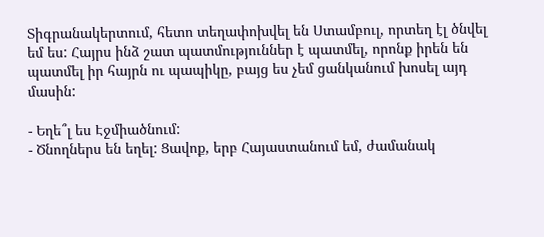Տիգրանակերտում, հետո տեղափոխվել են Ստամբուլ, որտեղ էլ ծնվել եմ ես: Հայրս ինձ շատ պատմություններ է պատմել, որոնք իրեն են պատմել իր հայրն ու պապիկը, բայց ես չեմ ցանկանում խոսել այդ մասին:

- Եղե՞լ ես Էջմիածնում:
- Ծնողներս են եղել: Ցավոք, երբ Հայաստանում եմ, ժամանակ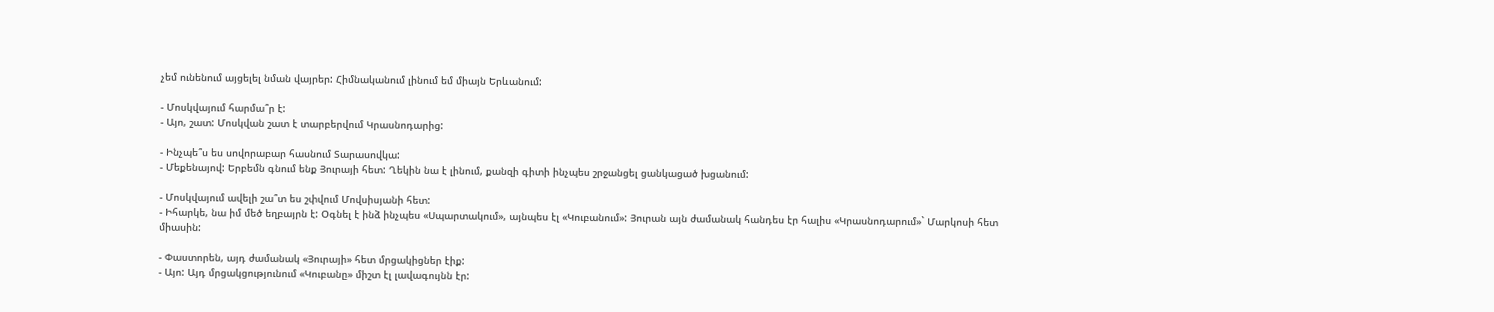չեմ ունենում այցելել նման վայրեր: Հիմնականում լինում եմ միայն Երևանում:

- Մոսկվայում հարմա՞ր է:
- Այո, շատ: Մոսկվան շատ է տարբերվում Կրասնոդարից:

- Ինչպե՞ս ես սովորաբար հասնում Տարասովկա:
- Մեքենայով: Երբեմն գնում ենք Յուրայի հետ: Ղեկին նա է լինում, քանզի գիտի ինչպես շրջանցել ցանկացած խցանում:

- Մոսկվայում ավելի շա՞տ ես շփվում Մովսիսյանի հետ:
- Իհարկե, նա իմ մեծ եղբայրն է: Օգնել է ինձ ինչպես «Սպարտակում», այնպես էլ «Կուբանում»: Յուրան այն ժամանակ հանդես էր հալիս «Կրասնոդարում»` Մարկոսի հետ միասին:

- Փաստորեն, այդ ժամանակ «Յուրայի» հետ մրցակիցներ էիք:
- Այո: Այդ մրցակցությունում «Կուբանը» միշտ էլ լավագույնն էր: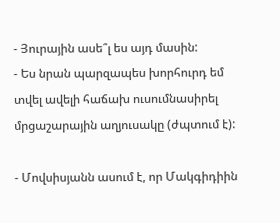- Յուրային ասե՞լ ես այդ մասին:
- Ես նրան պարզապես խորհուրդ եմ տվել ավելի հաճախ ուսումնասիրել մրցաշարային աղյուսակը (ժպտում է):

- Մովսիսյանն ասում է, որ Մակգիդիին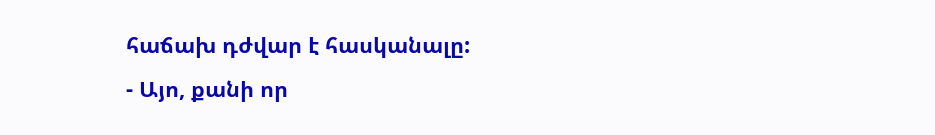հաճախ դժվար է հասկանալը:
- Այո, քանի որ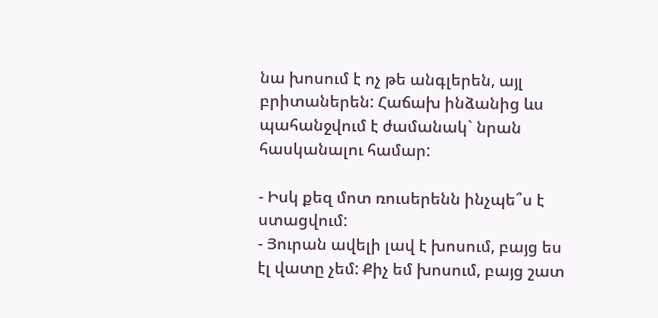նա խոսում է ոչ թե անգլերեն, այլ բրիտաներեն: Հաճախ ինձանից ևս պահանջվում է ժամանակ` նրան հասկանալու համար:

- Իսկ քեզ մոտ ռուսերենն ինչպե՞ս է ստացվում:
- Յուրան ավելի լավ է խոսում, բայց ես էլ վատը չեմ: Քիչ եմ խոսում, բայց շատ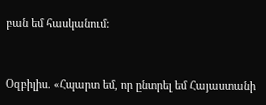բան եմ հասկանում:


Օզբիլիս. «Հպարտ եմ, որ ընտրել եմ Հայաստանի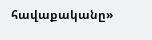հավաքականը»